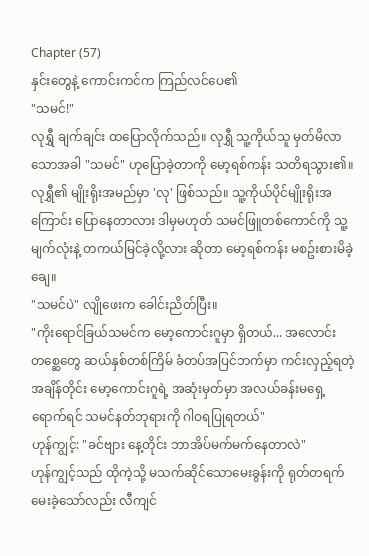Chapter (57)
နှင်းတွေနဲ့ ကောင်းကင်က ကြည်လင်ပေ၏
"သမင်!"
လုရွှီ ချက်ချင်း ထပြောလိုက်သည်။ လုရွှီ သူ့ကိုယ်သူ မှတ်မိလာသောအခါ "သမင်" ဟုပြောခဲ့တာကို မော့ရစ်ကန်း သတိရသွား၏။ လုရွှီ၏ မျိုးရိုးအမည်မှာ 'လု' ဖြစ်သည်။ သူ့ကိုယ်ပိုင်မျိုးရိုးအကြောင်း ပြောနေတာလား ဒါမှမဟုတ် သမင်ဖြူတစ်ကောင်ကို သူ့မျက်လုံးနဲ့ တကယ်မြင်ခဲ့လို့လား ဆိုတာ မော့ရစ်ကန်း မစဥ်းစားမိခဲ့ချေ။
"သမင်ပဲ" လျိုဖေးက ခေါင်းညိတ်ပြီး။
"ကိုးရောင်ခြယ်သမင်က မော့ကောင်းဂူမှာ ရှိတယ်... အလောင်းတစ္ဆေတွေ ဆယ်နှစ်တစ်ကြိမ် ခံတပ်အပြင်ဘက်မှာ ကင်းလှည့်ရတဲ့ အချိန်တိုင်း မော့ကောင်းဂူရဲ့ အဆုံးမှတ်မှာ အလယ်ခန်းမရှေ့ရောက်ရင် သမင်နတ်ဘုရားကို ဂါဝရပြုရတယ်"
ဟုန်ကျွင့်: "ခင်ဗျား နေ့တိုင်း ဘာအိပ်မက်မက်နေတာလဲ"
ဟုန်ကျွင့်သည် ထိုကဲ့သို့ မသက်ဆိုင်သောမေးခွန်းကို ရုတ်တရက် မေးခဲ့သော်လည်း လီကျင်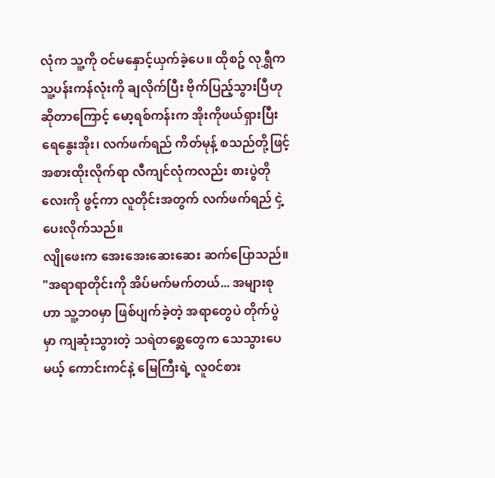လုံက သူ့ကို ဝင်မနှောင့်ယှက်ခဲ့ပေ။ ထိုစဥ် လုရွှီက သူ့ပန်းကန်လုံးကို ချလိုက်ပြီး ဗိုက်ပြည့်သွားပြီဟု ဆိုတာကြောင့် မော့ရစ်ကန်းက အိုးကိုဖယ်ရှားပြီး ရေနွေးအိုး၊ လက်ဖက်ရည် ကိတ်မုန့် စသည်တို့ဖြင့် အစားထိုးလိုက်ရာ လီကျင်လုံကလည်း စားပွဲတိုလေးကို ဖွင့်ကာ လူတိုင်းအတွက် လက်ဖက်ရည် ငှဲ့ပေးလိုက်သည်။
လျိုဖေးက အေးအေးဆေးဆေး ဆက်ပြောသည်။
"အရာရာတိုင်းကို အိပ်မက်မက်တယ်... အများစုဟာ သူ့ဘ၀မှာ ဖြစ်ပျက်ခဲ့တဲ့ အရာတွေပဲ တိုက်ပွဲမှာ ကျဆုံးသွားတဲ့ သရဲတစ္ဆေတွေက သေသွားပေမယ့် ကောင်းကင်နဲ့ မြေကြီးရဲ့ လူဝင်စား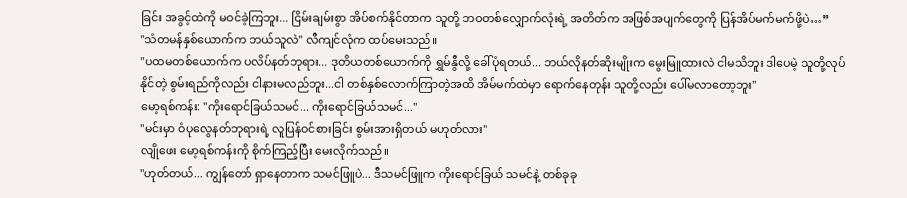ခြင်း အခွင့်ထဲကို မဝင်ခဲ့ကြဘူး... ငြိမ်းချမ်းစွာ အိပ်စက်နိုင်တာက သူတို့ ဘဝတစ်လျှောက်လုံးရဲ့ အတိတ်က အဖြစ်အပျက်တွေကို ပြန်အိပ်မက်မက်ဖို့ပဲ…”
"သံတမန်နှစ်ယောက်က ဘယ်သူလဲ" လီကျင်လုံက ထပ်မေးသည်။
"ပထမတစ်ယောက်က ပလိပ်နတ်ဘုရား... ဒုတိယတစ်ယောက်ကို ရွှမ်နွီလို့ ခေါ်ပုံရတယ်... ဘယ်လိုနတ်ဆိုးမျိုးက မွေးမြူထားလဲ ငါမသိဘူး ဒါပေမဲ့ သူတို့လုပ်နိုင်တဲ့ စွမ်းရည်ကိုလည်း ငါနားမလည်ဘူး...ငါ တစ်နှစ်လောက်ကြာတဲ့အထိ အိမ်မက်ထဲမှာ ရောက်နေတုန်း သူတို့လည်း ပေါ်မလာတော့ဘူး"
မော့ရစ်ကန်း: "ကိုးရောင်ခြယ်သမင်... ကိုးရောင်ခြယ်သမင်..."
"မင်းမှာ ဝံပုလွေနတ်ဘုရားရဲ့ လူပြန်ဝင်စားခြင်း စွမ်းအားရှိတယ် မဟုတ်လား"
လျိုဖေး မော့ရစ်ကန်းကို စိုက်ကြည့်ပြီး မေးလိုက်သည်။
"ဟုတ်တယ်... ကျွန်တော် ရှာနေတာက သမင်ဖြူပဲ... ဒီသမင်ဖြူက ကိုးရောင်ခြယ် သမင်နဲ့ တစ်ခုခု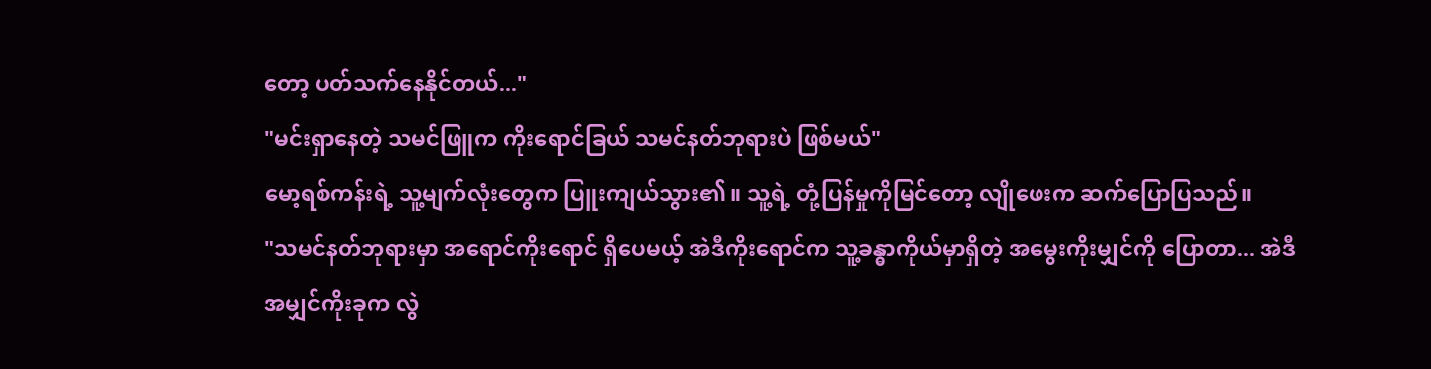တော့ ပတ်သက်နေနိုင်တယ်..."
"မင်းရှာနေတဲ့ သမင်ဖြူက ကိုးရောင်ခြယ် သမင်နတ်ဘုရားပဲ ဖြစ်မယ်"
မော့ရစ်ကန်းရဲ့ သူ့မျက်လုံးတွေက ပြူးကျယ်သွား၏။ သူ့ရဲ့ တုံ့ပြန်မှုကိုမြင်တော့ လျိုဖေးက ဆက်ပြောပြသည်။
"သမင်နတ်ဘုရားမှာ အရောင်ကိုးရောင် ရှိပေမယ့် အဲဒီကိုးရောင်က သူ့ခန္ဓာကိုယ်မှာရှိတဲ့ အမွေးကိုးမျှင်ကို ပြောတာ... အဲဒီအမျှင်ကိုးခုက လွဲ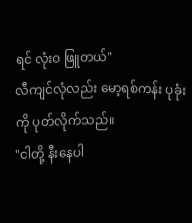ရင် လုံးဝ ဖြူတယ်"
လီကျင်လုံလည်း မော့ရစ်ကန်း ပုခုံးကို ပုတ်လိုက်သည်။
"ငါတို့ နီးနေပါ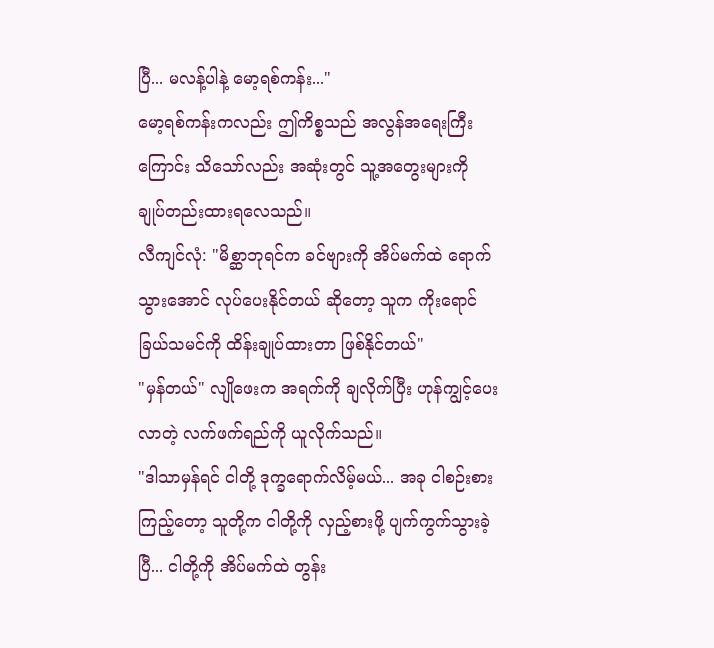ပြီ... မလန့်ပါနဲ့ မော့ရစ်ကန်း..."
မော့ရစ်ကန်းကလည်း ဤကိစ္စသည် အလွန်အရေးကြီးကြောင်း သိသော်လည်း အဆုံးတွင် သူ့အတွေးများကို ချုပ်တည်းထားရလေသည်။
လီကျင်လုံ: "မိစ္ဆာဘုရင်က ခင်ဗျားကို အိပ်မက်ထဲ ရောက်သွားအောင် လုပ်ပေးနိုင်တယ် ဆိုတော့ သူက ကိုးရောင်ခြယ်သမင်ကို ထိန်းချုပ်ထားတာ ဖြစ်နိုင်တယ်"
"မှန်တယ်" လျိုဖေးက အရက်ကို ချလိုက်ပြီး ဟုန်ကျွင့်ပေးလာတဲ့ လက်ဖက်ရည်ကို ယူလိုက်သည်။
"ဒါသာမှန်ရင် ငါတို့ ဒုက္ခရောက်လိမ့်မယ်... အခု ငါစဉ်းစားကြည့်တော့ သူတို့က ငါတို့ကို လှည့်စားဖို့ ပျက်ကွက်သွားခဲ့ပြီ... ငါတို့ကို အိပ်မက်ထဲ တွန်း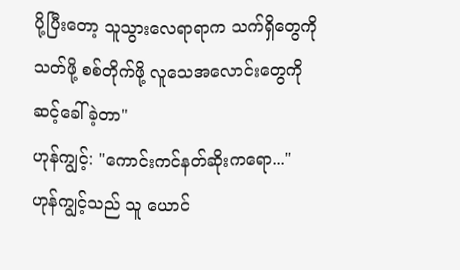ပို့ပြီးတော့ သူသွားလေရာရာက သက်ရှိတွေကို သတ်ဖို့ စစ်တိုက်ဖို့ လူသေအလောင်းတွေကို ဆင့်ခေါ်ခဲ့တာ"
ဟုန်ကျွင့်: "ကောင်းကင်နတ်ဆိုးကရော..."
ဟုန်ကျွင့်သည် သူ ယောင်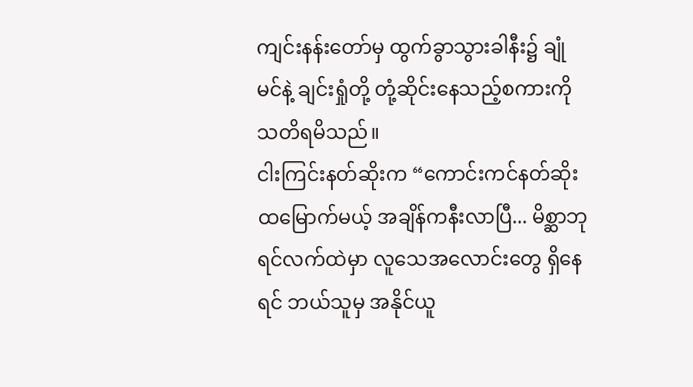ကျင်းနန်းတော်မှ ထွက်ခွာသွားခါနီး၌ ချုံမင်နဲ့ ချင်းရှုံတို့ တုံ့ဆိုင်းနေသည့်စကားကို သတိရမိသည်။
ငါးကြင်းနတ်ဆိုးက “ကောင်းကင်နတ်ဆိုး ထမြောက်မယ့် အချိန်ကနီးလာပြီ... မိစ္ဆာဘုရင်လက်ထဲမှာ လူသေအလောင်းတွေ ရှိနေရင် ဘယ်သူမှ အနိုင်ယူ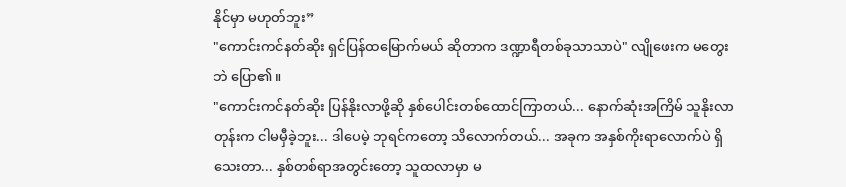နိုင်မှာ မဟုတ်ဘူး”
"ကောင်းကင်နတ်ဆိုး ရှင်ပြန်ထမြောက်မယ် ဆိုတာက ဒဏ္ဍာရီတစ်ခုသာသာပဲ" လျိုဖေးက မတွေးဘဲ ပြော၏။
"ကောင်းကင်နတ်ဆိုး ပြန်နိုးလာဖို့ဆို နှစ်ပေါင်းတစ်ထောင်ကြာတယ်... နောက်ဆုံးအကြိမ် သူနိုးလာတုန်းက ငါမမှီခဲ့ဘူး... ဒါပေမဲ့ ဘုရင်ကတော့ သိလောက်တယ်... အခုက အနှစ်ကိုးရာလောက်ပဲ ရှိသေးတာ... နှစ်တစ်ရာအတွင်းတော့ သူထလာမှာ မ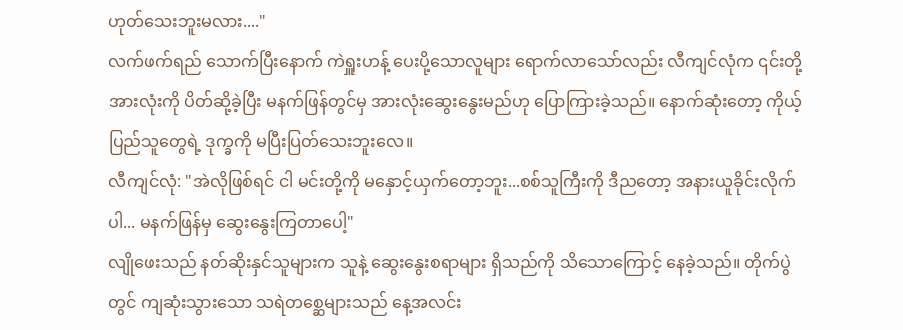ဟုတ်သေးဘူးမလား...."
လက်ဖက်ရည် သောက်ပြီးနောက် ကဲရှူးဟန့် ပေးပို့သောလူများ ရောက်လာသော်လည်း လီကျင်လုံက ၎င်းတို့အားလုံးကို ပိတ်ဆို့ခဲ့ပြီး မနက်ဖြန်တွင်မှ အားလုံးဆွေးနွေးမည်ဟု ပြောကြားခဲ့သည်။ နောက်ဆုံးတော့ ကိုယ့်ပြည်သူတွေရဲ့ ဒုက္ခကို မပြီးပြတ်သေးဘူးလေ။
လီကျင်လုံ: "အဲလိုဖြစ်ရင် ငါ မင်းတို့ကို မနှောင့်ယှက်တော့ဘူး...စစ်သူကြီးကို ဒီညတော့ အနားယူခိုင်းလိုက်ပါ... မနက်ဖြန်မှ ဆွေးနွေးကြတာပေါ့"
လျိုဖေးသည် နတ်ဆိုးနှင်သူများက သူနဲ့ ဆွေးနွေးစရာများ ရှိသည်ကို သိသောကြောင့် နေခဲ့သည်။ တိုက်ပွဲတွင် ကျဆုံးသွားသော သရဲတစ္ဆေများသည် နေ့အလင်း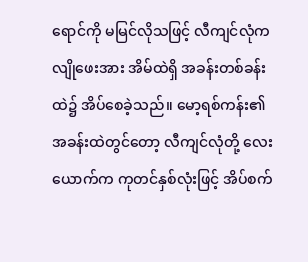ရောင်ကို မမြင်လိုသဖြင့် လီကျင်လုံက လျိုဖေးအား အိမ်ထဲရှိ အခန်းတစ်ခန်းထဲ၌ အိပ်စေခဲ့သည်။ မော့ရစ်ကန်း၏ အခန်းထဲတွင်တော့ လီကျင်လုံတို့ လေးယောက်က ကုတင်နှစ်လုံးဖြင့် အိပ်စက်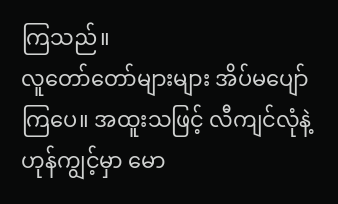ကြသည်။
လူတော်တော်များများ အိပ်မပျော်ကြပေ။ အထူးသဖြင့် လီကျင်လုံနဲ့ ဟုန်ကျွင့်မှာ မော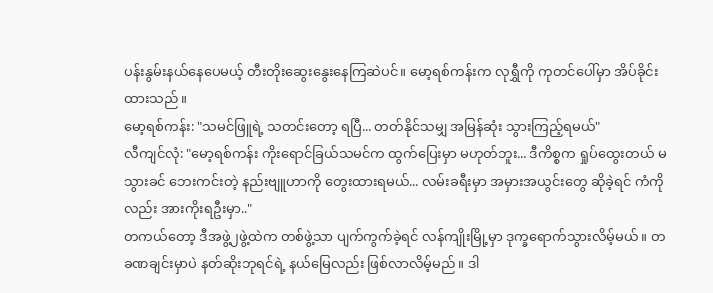ပန်းနွမ်းနယ်နေပေမယ့် တီးတိုးဆွေးနွေးနေကြဆဲပင်။ မော့ရစ်ကန်းက လုရွှီကို ကုတင်ပေါ်မှာ အိပ်ခိုင်းထားသည်။
မော့ရစ်ကန်း: "သမင်ဖြူရဲ့ သတင်းတော့ ရပြီ... တတ်နိုင်သမျှ အမြန်ဆုံး သွားကြည့်ရမယ်"
လီကျင်လုံ: "မော့ရစ်ကန်း ကိုးရောင်ခြယ်သမင်က ထွက်ပြေးမှာ မဟုတ်ဘူး... ဒီကိစ္စက ရှုပ်ထွေးတယ် မသွားခင် ဘေးကင်းတဲ့ နည်းဗျူဟာကို တွေးထားရမယ်... လမ်းခရီးမှာ အမှားအယွင်းတွေ ဆိုခဲ့ရင် ကံကိုလည်း အားကိုးရဦးမှာ.."
တကယ်တော့ ဒီအဖွဲ့၂ဖွဲ့ထဲက တစ်ဖွဲ့သာ ပျက်ကွက်ခဲ့ရင် လန်ကျိုးမြို့မှာ ဒုက္ခရောက်သွားလိမ့်မယ်။ တခဏချင်းမှာပဲ နတ်ဆိုးဘုရင်ရဲ့ နယ်မြေလည်း ဖြစ်လာလိမ့်မည်။ ဒါ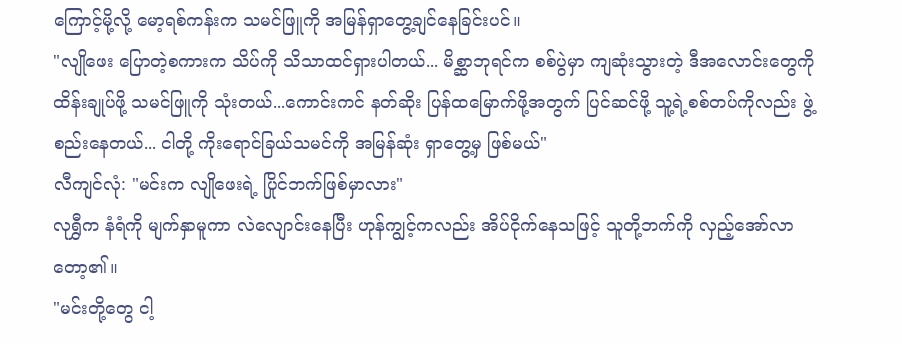ကြောင့်မို့လို့ မော့ရစ်ကန်းက သမင်ဖြူကို အမြန်ရှာတွေ့ချင်နေခြင်းပင်။
"လျိုဖေး ပြောတဲ့စကားက သိပ်ကို သိသာထင်ရှားပါတယ်... မိစ္ဆာဘုရင်က စစ်ပွဲမှာ ကျဆုံးသွားတဲ့ ဒီအလောင်းတွေကို ထိန်းချုပ်ဖို့ သမင်ဖြူကို သုံးတယ်...ကောင်းကင် နတ်ဆိုး ပြန်ထမြောက်ဖို့အတွက် ပြင်ဆင်ဖို့ သူ့ရဲ့စစ်တပ်ကိုလည်း ဖွဲ့စည်းနေတယ်... ငါတို့ ကိုးရောင်ခြယ်သမင်ကို အမြန်ဆုံး ရှာတွေ့မှ ဖြစ်မယ်"
လီကျင်လုံ: "မင်းက လျိုဖေးရဲ့ ပြိုင်ဘက်ဖြစ်မှာလား"
လုရွှီက နံရံကို မျက်နှာမူကာ လဲလျောင်းနေပြီး ဟုန်ကျွင့်ကလည်း အိပ်ငိုက်နေသဖြင့် သူတို့ဘက်ကို လှည့်အော်လာတော့၏။
"မင်းတို့တွေ ငါ့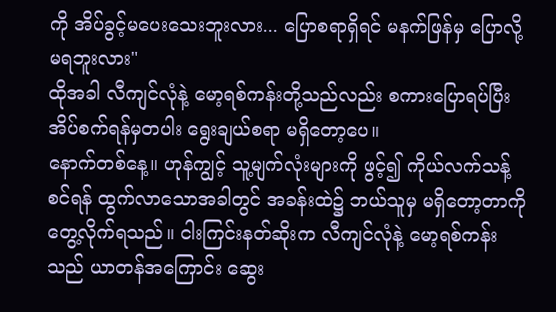ကို အိပ်ခွင့်မပေးသေးဘူးလား... ပြောစရာရှိရင် မနက်ဖြန်မှ ပြောလို့မရဘူးလား"
ထိုအခါ လီကျင်လုံနဲ့ မော့ရစ်ကန်းတို့သည်လည်း စကားပြောရပ်ပြီး အိပ်စက်ရန်မှတပါး ရွေးချယ်စရာ မရှိတော့ပေ။
နောက်တစ်နေ့။ ဟုန်ကျွင့် သူ့မျက်လုံးများကို ဖွင့်၍ ကိုယ်လက်သန့်စင်ရန် ထွက်လာသောအခါတွင် အခန်းထဲ၌ ဘယ်သူမှ မရှိတော့တာကို တွေ့လိုက်ရသည်။ ငါးကြင်းနတ်ဆိုးက လီကျင်လုံနဲ့ မော့ရစ်ကန်းသည် ယာတန်အကြောင်း ဆွေး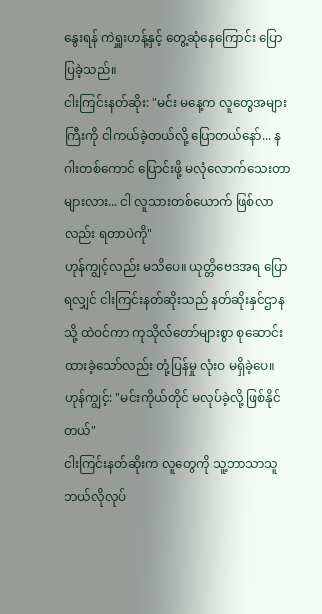နွေးရန် ကဲရှူးဟန့်နှင့် တွေ့ဆုံနေကြောင်း ပြောပြခဲ့သည်။
ငါးကြင်းနတ်ဆိုး: "မင်း မနေ့က လူတွေအများကြီးကို ငါကယ်ခဲ့တယ်လို့ ပြောတယ်နော်... နဂါးတစ်ကောင် ပြောင်းဖို့ မလုံလောက်သေးတာများလား... ငါ လူသားတစ်ယောက် ဖြစ်လာလည်း ရတာပဲကို"
ဟုန်ကျွင့်လည်း မသိပေ။ ယုတ္တိဗေဒအရ ပြောရလျှင် ငါးကြင်းနတ်ဆိုးသည် နတ်ဆိုးနှင်ဌာနသို့ ထဲဝင်ကာ ကုသိုလ်တော်များစွာ စုဆောင်းထားခဲ့သော်လည်း တုံ့ပြန်မှု လုံးဝ မရှိခဲ့ပေ။
ဟုန်ကျွင့်: "မင်းကိုယ်တိုင် မလုပ်ခဲ့လို့ ဖြစ်နိုင်တယ်"
ငါးကြင်းနတ်ဆိုးက လူတွေကို သူ့ဘာသာသူ ဘယ်လိုလုပ်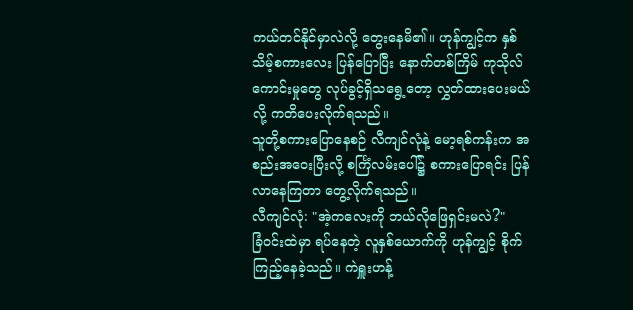ကယ်တင်နိုင်မှာလဲလို့ တွေးနေမိ၏။ ဟုန်ကျွင့်က နှစ်သိမ့်စကားလေး ပြန်ပြောပြီး နောက်တစ်ကြိမ် ကုသိုလ်ကောင်းမှုတွေ လုပ်ခွင့်ရှိသရွေ့တော့ လွှတ်ထားပေးမယ်လို့ ကတိပေးလိုက်ရသည်။
သူတို့စကားပြောနေစဉ် လီကျင်လုံနဲ့ မော့ရစ်ကန်းက အစည်းအဝေးပြီးလို့ စင်္ကြံလမ်းပေါ်၌ စကားပြောရင်း ပြန်လာနေကြတာ တွေ့လိုက်ရသည်။
လီကျင်လုံ: "အဲ့ကလေးကို ဘယ်လိုဖြေရှင်းမလဲ?"
ခြံဝင်းထဲမှာ ရပ်နေတဲ့ လူနှစ်ယောက်ကို ဟုန်ကျွင့် စိုက်ကြည့်နေခဲ့သည်။ ကဲရှူးဟန့်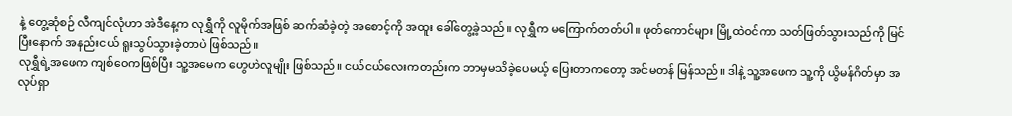နဲ့ တွေ့ဆုံစဉ် လီကျင်လုံဟာ အဲဒီနေ့က လုရွှီကို လူမိုက်အဖြစ် ဆက်ဆံခဲ့တဲ့ အစောင့်ကို အထူး ခေါ်တွေ့ခဲ့သည်။ လုရွှီက မကြောက်တတ်ပါ။ ဖုတ်ကောင်များ မြို့ထဲဝင်ကာ သတ်ဖြတ်သွားသည်ကို မြင်ပြီးနောက် အနည်းငယ် ရူးသွပ်သွားခဲ့တာပဲ ဖြစ်သည်။
လုရွှီရဲ့အဖေက ကျစ်ဝေကဖြစ်ပြီး သူ့အမေက ဟွေဟဲလူမျိုး ဖြစ်သည်။ ငယ်ငယ်လေးကတည်းက ဘာမှမသိခဲ့ပေမယ့် ပြေးတာကတော့ အင်မတန် မြန်သည်။ ဒါနဲ့ သူ့အဖေက သူ့ကို ယွိမန်ဂိတ်မှာ အလုပ်ရှာ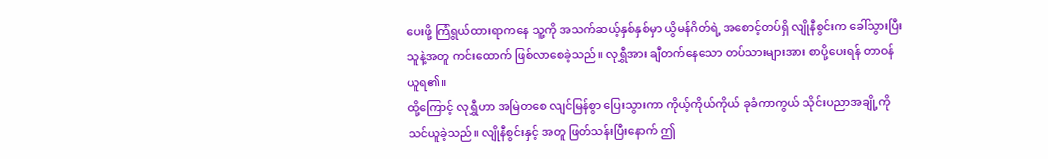ပေးဖို့ ကြံရွယ်ထားရာကနေ သူ့ကို အသက်ဆယ့်နှစ်နှစ်မှာ ယွိမန်ဂိတ်ရဲ့ အစောင့်တပ်ရှိ လျိုနီစွင်းက ခေါ်သွားပြီး သူနဲ့အတူ ကင်းထောက် ဖြစ်လာစေခဲ့သည်။ လုရွှီအား ချီတက်နေသော တပ်သားများအား စာပို့ပေးရန် တာဝန်ယူရ၏။
ထို့ကြောင့် လုရွှီဟာ အမြဲတစေ လျင်မြန်စွာ ပြေးသွားကာ ကိုယ့်ကိုယ်ကိုယ် ခုခံကာကွယ် သိုင်းပညာအချို့ကို သင်ယူခဲ့သည်။ လျိုနီစွင်းနှင့် အတူ ဖြတ်သန်းပြီးနောက် ဤ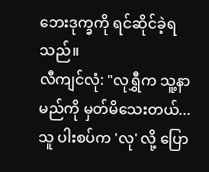ဘေးဒုက္ခကို ရင်ဆိုင်ခဲ့ရသည်။
လီကျင်လုံ: "လုရွှီက သူ့နာမည်ကို မှတ်မိသေးတယ်... သူ ပါးစပ်က 'လု' လို့ ပြော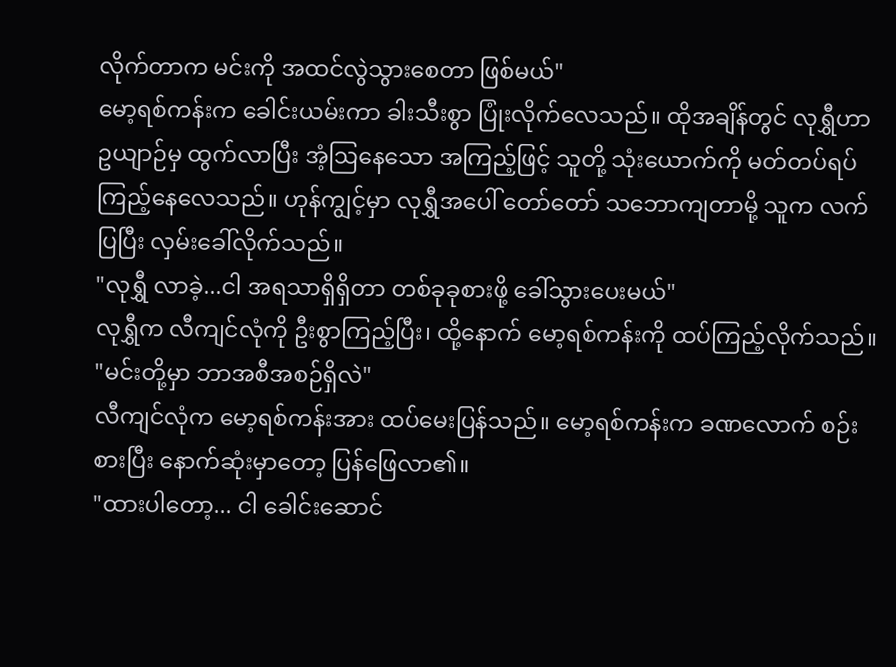လိုက်တာက မင်းကို အထင်လွဲသွားစေတာ ဖြစ်မယ်"
မော့ရစ်ကန်းက ခေါင်းယမ်းကာ ခါးသီးစွာ ပြုံးလိုက်လေသည်။ ထိုအချိန်တွင် လုရွှီဟာ ဥယျာဉ်မှ ထွက်လာပြီး အံ့ဩနေသော အကြည့်ဖြင့် သူတို့ သုံးယောက်ကို မတ်တပ်ရပ်ကြည့်နေလေသည်။ ဟုန်ကျွင့်မှာ လုရွှီအပေါ် တော်တော် သဘောကျတာမို့ သူက လက်ပြပြီး လှမ်းခေါ်လိုက်သည်။
"လုရွှီ လာခဲ့...ငါ အရသာရှိရှိတာ တစ်ခုခုစားဖို့ ခေါ်သွားပေးမယ်"
လုရွှီက လီကျင်လုံကို ဦးစွာကြည့်ပြီး၊ ထို့နောက် မော့ရစ်ကန်းကို ထပ်ကြည့်လိုက်သည်။
"မင်းတို့မှာ ဘာအစီအစဉ်ရှိလဲ"
လီကျင်လုံက မော့ရစ်ကန်းအား ထပ်မေးပြန်သည်။ မော့ရစ်ကန်းက ခဏလောက် စဉ်းစားပြီး နောက်ဆုံးမှာတော့ ပြန်ဖြေလာ၏။
"ထားပါတော့... ငါ ခေါင်းဆောင်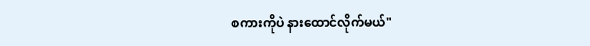စကားကိုပဲ နားထောင်လိုက်မယ်"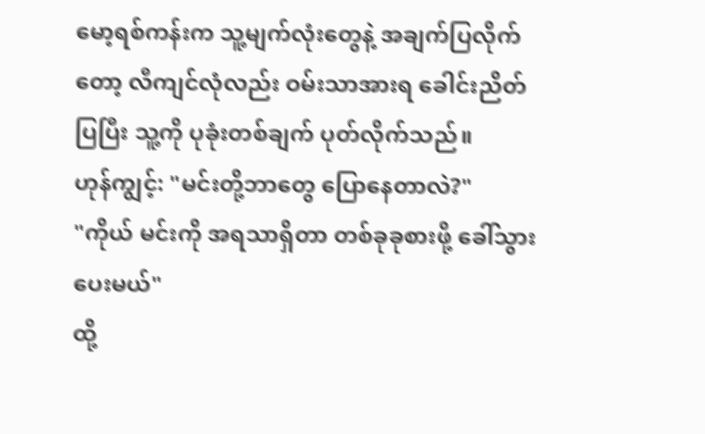မော့ရစ်ကန်းက သူ့မျက်လုံးတွေနဲ့ အချက်ပြလိုက်တော့ လီကျင်လုံလည်း ဝမ်းသာအားရ ခေါင်းညိတ်ပြပြီး သူ့ကို ပုခုံးတစ်ချက် ပုတ်လိုက်သည်။
ဟုန်ကျွင့်: "မင်းတို့ဘာတွေ ပြောနေတာလဲ?"
"ကိုယ် မင်းကို အရသာရှိတာ တစ်ခုခုစားဖို့ ခေါ်သွားပေးမယ်"
ထို့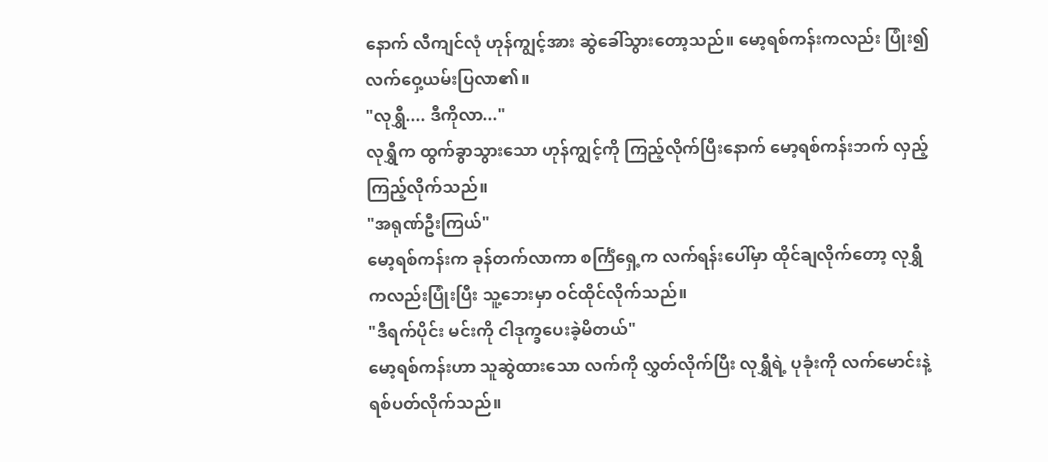နောက် လီကျင်လုံ ဟုန်ကျွင့်အား ဆွဲခေါ်သွားတော့သည်။ မော့ရစ်ကန်းကလည်း ပြုံး၍ လက်ဝှေ့ယမ်းပြလာ၏။
"လုရွှီ.... ဒီကိုလာ..."
လုရွှီက ထွက်ခွာသွားသော ဟုန်ကျွင့်ကို ကြည့်လိုက်ပြီးနောက် မော့ရစ်ကန်းဘက် လှည့်ကြည့်လိုက်သည်။
"အရုဏ်ဦးကြယ်"
မော့ရစ်ကန်းက ခုန်တက်လာကာ စင်္ကြံရှေ့က လက်ရန်းပေါ်မှာ ထိုင်ချလိုက်တော့ လုရွှီကလည်းပြုံးပြီး သူ့ဘေးမှာ ဝင်ထိုင်လိုက်သည်။
"ဒီရက်ပိုင်း မင်းကို ငါဒုက္ခပေးခဲ့မိတယ်"
မော့ရစ်ကန်းဟာ သူဆွဲထားသော လက်ကို လွှတ်လိုက်ပြီး လုရွှီရဲ့ ပုခုံးကို လက်မောင်းနဲ့ ရစ်ပတ်လိုက်သည်။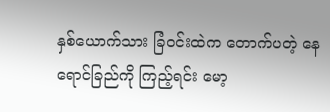နှစ်ယောက်သား ခြံဝင်းထဲက တောက်ပတဲ့ နေရောင်ခြည်ကို ကြည့်ရင်း မော့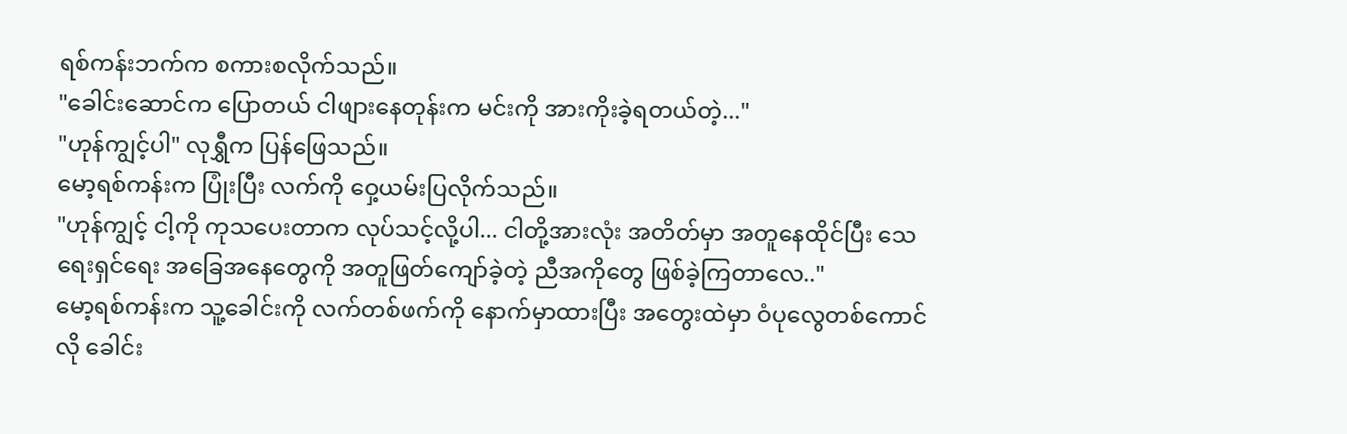ရစ်ကန်းဘက်က စကားစလိုက်သည်။
"ခေါင်းဆောင်က ပြောတယ် ငါဖျားနေတုန်းက မင်းကို အားကိုးခဲ့ရတယ်တဲ့..."
"ဟုန်ကျွင့်ပါ" လုရွှီက ပြန်ဖြေသည်။
မော့ရစ်ကန်းက ပြုံးပြီး လက်ကို ဝှေ့ယမ်းပြလိုက်သည်။
"ဟုန်ကျွင့် ငါ့ကို ကုသပေးတာက လုပ်သင့်လို့ပါ... ငါတို့အားလုံး အတိတ်မှာ အတူနေထိုင်ပြီး သေရေးရှင်ရေး အခြေအနေတွေကို အတူဖြတ်ကျော်ခဲ့တဲ့ ညီအကိုတွေ ဖြစ်ခဲ့ကြတာလေ.."
မော့ရစ်ကန်းက သူ့ခေါင်းကို လက်တစ်ဖက်ကို နောက်မှာထားပြီး အတွေးထဲမှာ ဝံပုလွေတစ်ကောင်လို ခေါင်း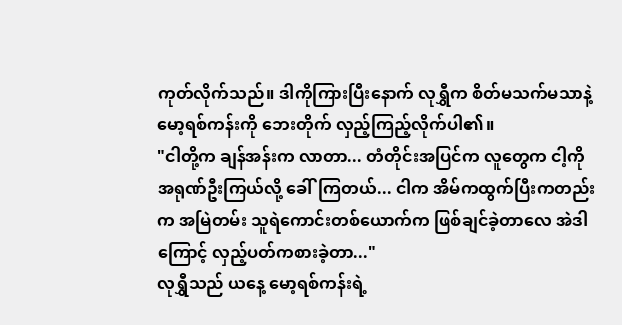ကုတ်လိုက်သည်။ ဒါကိုကြားပြီးနောက် လုရွှီက စိတ်မသက်မသာနဲ့ မော့ရစ်ကန်းကို ဘေးတိုက် လှည့်ကြည့်လိုက်ပါ၏။
"ငါတို့က ချန်အန်းက လာတာ... တံတိုင်းအပြင်က လူတွေက ငါ့ကို အရုဏ်ဦးကြယ်လို့ ခေါ်ကြတယ်... ငါက အိမ်ကထွက်ပြီးကတည်းက အမြဲတမ်း သူရဲကောင်းတစ်ယောက်က ဖြစ်ချင်ခဲ့တာလေ အဲဒါကြောင့် လှည့်ပတ်ကစားခဲ့တာ..."
လုရွှီသည် ယနေ့ မော့ရစ်ကန်းရဲ့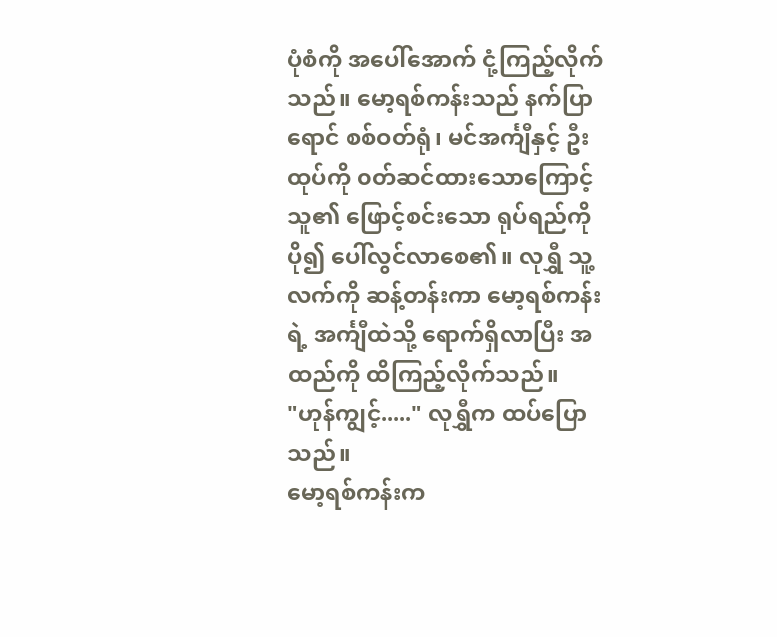ပုံစံကို အပေါ်အောက် ငုံ့ကြည့်လိုက်သည်။ မော့ရစ်ကန်းသည် နက်ပြာရောင် စစ်ဝတ်ရုံ၊ မင်အင်္ကျီနှင့် ဦးထုပ်ကို ၀တ်ဆင်ထားသောကြောင့် သူ၏ ဖြောင့်စင်းသော ရုပ်ရည်ကို ပို၍ ပေါ်လွင်လာစေ၏။ လုရွှီ သူ့လက်ကို ဆန့်တန်းကာ မော့ရစ်ကန်းရဲ့ အင်္ကျီထဲသို့ ရောက်ရှိလာပြီး အထည်ကို ထိကြည့်လိုက်သည်။
"ဟုန်ကျွင့်....." လုရွှီက ထပ်ပြောသည်။
မော့ရစ်ကန်းက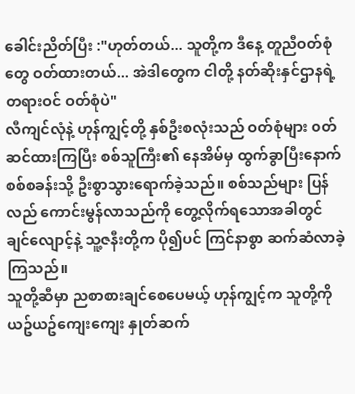ခေါင်းညိတ်ပြီး :"ဟုတ်တယ်... သူတို့က ဒီနေ့ တူညီဝတ်စုံတွေ ဝတ်ထားတယ်... အဲဒါတွေက ငါတို့ နတ်ဆိုးနှင်ဌာနရဲ့ တရားဝင် ဝတ်စုံပဲ"
လီကျင်လုံနဲ့ ဟုန်ကျွင့်တို့ နှစ်ဦးစလုံးသည် ဝတ်စုံများ ၀တ်ဆင်ထားကြပြီး စစ်သူကြီး၏ နေအိမ်မှ ထွက်ခွာပြီးနောက် စစ်စခန်းသို့ ဦးစွာသွားရောက်ခဲ့သည်။ စစ်သည်များ ပြန်လည် ကောင်းမွန်လာသည်ကို တွေ့လိုက်ရသောအခါတွင် ချင်လျောင့်နဲ့ သူ့ဇနီးတို့က ပို၍ပင် ကြင်နာစွာ ဆက်ဆံလာခဲ့ကြသည်။
သူတို့ဆီမှာ ညစာစားချင်စေပေမယ့် ဟုန်ကျွင့်က သူတို့ကို ယဥ်ယဥ်ကျေးကျေး နှုတ်ဆက်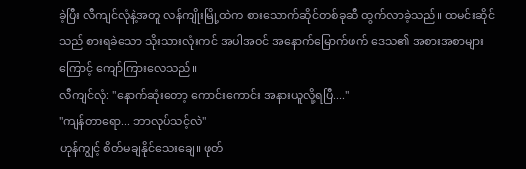ခဲ့ပြီး လီကျင်လုံနဲ့အတူ လန်ကျိုးမြို့ထဲက စားသောက်ဆိုင်တစ်ခုဆီ ထွက်လာခဲ့သည်။ ထမင်းဆိုင်သည် စားရခဲသော သိုးသားလုံးကင် အပါအဝင် အနောက်မြောက်ဖက် ဒေသ၏ အစားအစာများကြောင့် ကျော်ကြားလေသည်။
လီကျင်လုံ: "နောက်ဆုံးတော့ ကောင်းကောင်း အနားယူလို့ရပြီ...."
"ကျန်တာရော... ဘာလုပ်သင့်လဲ"
ဟုန်ကျွင့် စိတ်မချနိုင်သေးချေ။ ဖုတ်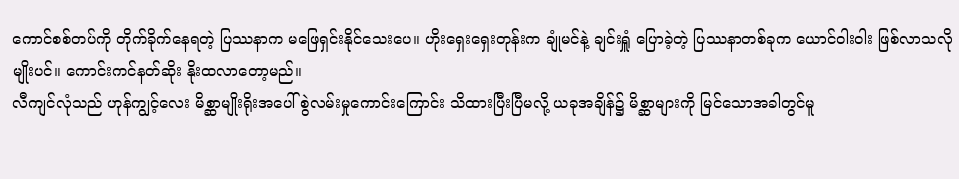ကောင်စစ်တပ်ကို တိုက်ခိုက်နေရတဲ့ ပြဿနာက မဖြေရှင်းနိုင်သေးပေ။ ဟိုးရှေးရှေးတုန်းက ချုံမင်နဲ့ ချင်းရှူံ ပြောခဲ့တဲ့ ပြဿနာတစ်ခုက ယောင်ဝါးဝါး ဖြစ်လာသလိုမျိုးပင်။ ကောင်းကင်နတ်ဆိုး နိုးထလာတော့မည်။
လီကျင်လုံသည် ဟုန်ကျွင့်လေး မိစ္ဆာမျိုးရိုးအပေါ် စွဲလမ်းမှုကောင်းကြောင်း သိထားပြီးပြီမလို့ ယခုအချိန်၌ မိစ္ဆာများကို မြင်သောအခါတွင်မူ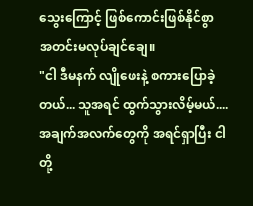သွေးကြောင့် ဖြစ်ကောင်းဖြစ်နိုင်စွာ အတင်းမလုပ်ချင်ချေ။
"ငါ ဒီမနက် လျိုဖေးနဲ့ စကားပြောခဲ့တယ်... သူအရင် ထွက်သွားလိမ့်မယ်.... အချက်အလက်တွေကို အရင်ရှာပြီး ငါတို့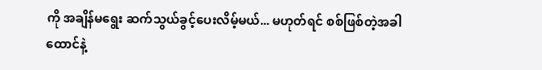ကို အချိန်မရွေး ဆက်သွယ်ခွင့်ပေးလိမ့်မယ်... မဟုတ်ရင် စစ်ဖြစ်တဲ့အခါ ထောင်နဲ့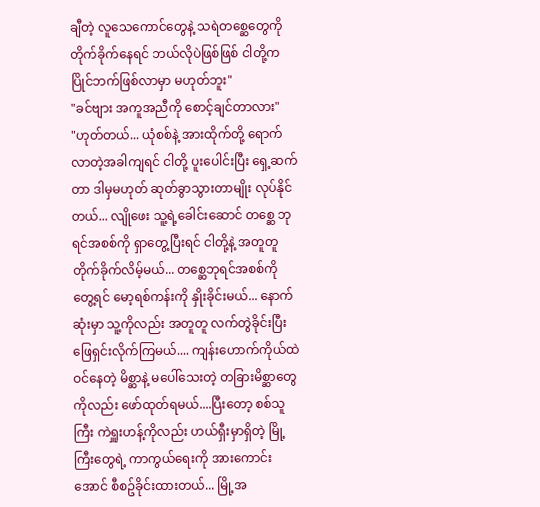ချီတဲ့ လူသေကောင်တွေနဲ့ သရဲတစ္ဆေတွေကို တိုက်ခိုက်နေရင် ဘယ်လိုပဲဖြစ်ဖြစ် ငါတို့က ပြိုင်ဘက်ဖြစ်လာမှာ မဟုတ်ဘူး"
"ခင်ဗျား အကူအညီကို စောင့်ချင်တာလား"
"ဟုတ်တယ်... ယုံစစ်နဲ့ အားထိုက်တို့ ရောက်လာတဲ့အခါကျရင် ငါတို့ ပူးပေါင်းပြီး ရှေ့ဆက်တာ ဒါမှမဟုတ် ဆုတ်ခွာသွားတာမျိုး လုပ်နိုင်တယ်... လျိုဖေး သူ့ရဲ့ခေါင်းဆောင် တစ္ဆေ ဘုရင်အစစ်ကို ရှာတွေ့ပြီးရင် ငါတို့နဲ့ အတူတူ တိုက်ခိုက်လိမ့်မယ်... တစ္ဆေဘုရင်အစစ်ကို တွေ့ရင် မော့ရစ်ကန်းကို နှိုးခိုင်းမယ်... နောက်ဆုံးမှာ သူ့ကိုလည်း အတူတူ လက်တွဲခိုင်းပြီး ဖြေရှင်းလိုက်ကြမယ်.... ကျန်းဟောက်ကိုယ်ထဲ ဝင်နေတဲ့ မိစ္ဆာနဲ့ မပေါ်သေးတဲ့ တခြားမိစ္ဆာတွေကိုလည်း ဖော်ထုတ်ရမယ်....ပြီးတော့ စစ်သူကြီး ကဲရှူးဟန့်ကိုလည်း ဟယ်ရှီးမှာရှိတဲ့ မြို့ကြီးတွေရဲ့ ကာကွယ်ရေးကို အားကောင်းအောင် စီစဥ်ခိုင်းထားတယ်... မြို့အ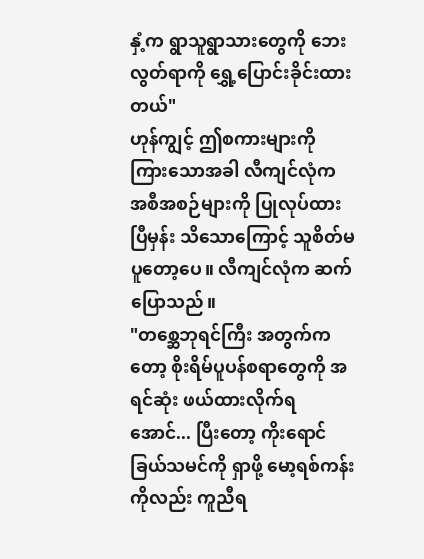နှံ့က ရွာသူရွာသားတွေကို ဘေးလွတ်ရာကို ရွှေ့ပြောင်းခိုင်းထားတယ်"
ဟုန်ကျွင့် ဤစကားများကို ကြားသောအခါ လီကျင်လုံက အစီအစဉ်များကို ပြုလုပ်ထားပြီမှန်း သိသောကြောင့် သူစိတ်မပူတော့ပေ။ လီကျင်လုံက ဆက်ပြောသည်။
"တစ္ဆေဘုရင်ကြီး အတွက်ကတော့ စိုးရိမ်ပူပန်စရာတွေကို အရင်ဆုံး ဖယ်ထားလိုက်ရအောင်... ပြီးတော့ ကိုးရောင်ခြယ်သမင်ကို ရှာဖို့ မော့ရစ်ကန်းကိုလည်း ကူညီရ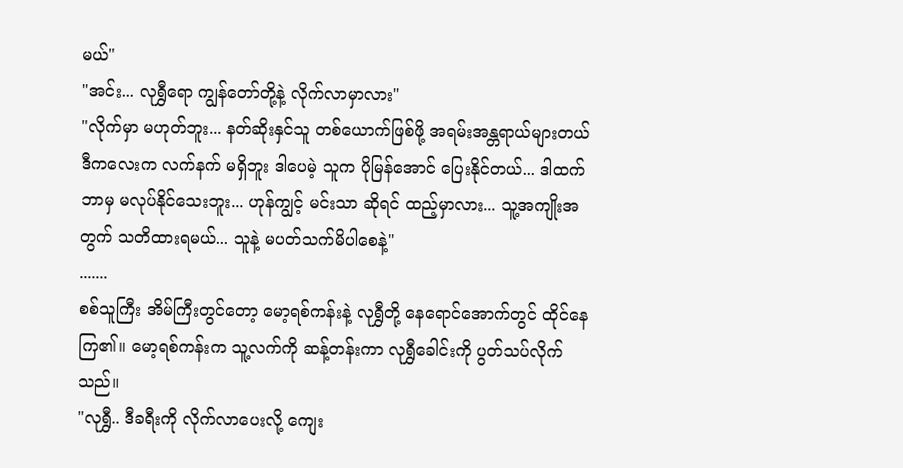မယ်"
"အင်း... လုရွှီရော ကျွန်တော်တို့နဲ့ လိုက်လာမှာလား"
"လိုက်မှာ မဟုတ်ဘူး... နတ်ဆိုးနှင်သူ တစ်ယောက်ဖြစ်ဖို့ အရမ်းအန္တရာယ်များတယ် ဒီကလေးက လက်နက် မရှိဘူး ဒါပေမဲ့ သူက ပိုမြန်အောင် ပြေးနိုင်တယ်... ဒါထက် ဘာမှ မလုပ်နိုင်သေးဘူး... ဟုန်ကျွင့် မင်းသာ ဆိုရင် ထည့်မှာလား... သူ့အကျိုးအတွက် သတိထားရမယ်... သူနဲ့ မပတ်သက်မိပါစေနဲ့"
.......
စစ်သူကြီး အိမ်ကြီးတွင်တော့ မော့ရစ်ကန်းနဲ့ လုရွှီတို့ နေရောင်အောက်တွင် ထိုင်နေကြ၏။ မော့ရစ်ကန်းက သူ့လက်ကို ဆန့်တန်းကာ လုရွှီခေါင်းကို ပွတ်သပ်လိုက်သည်။
"လုရွှီ.. ဒီခရီးကို လိုက်လာပေးလို့ ကျေး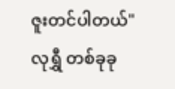ဇူးတင်ပါတယ်"
လုရွှီ တစ်ခုခု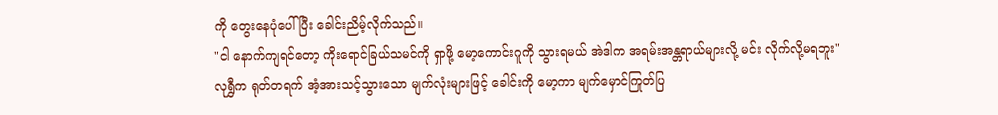ကို တွေးနေပုံပေါ်ပြီး ခေါင်းညိမ့်လိုက်သည်။
"ငါ နောက်ကျရင်တော့ ကိုးရောင်ခြယ်သမင်ကို ရှာဖို့ မော့ကောင်းဂူကို သွားရမယ် အဲဒါက အရမ်းအန္တရာယ်များလို့ မင်း လိုက်လို့မရဘူး"
လုရွှီက ရုတ်တရက် အံ့အားသင့်သွားသော မျက်လုံးများဖြင့် ခေါင်းကို မော့ကာ မျက်မှောင်ကြုတ်ပြ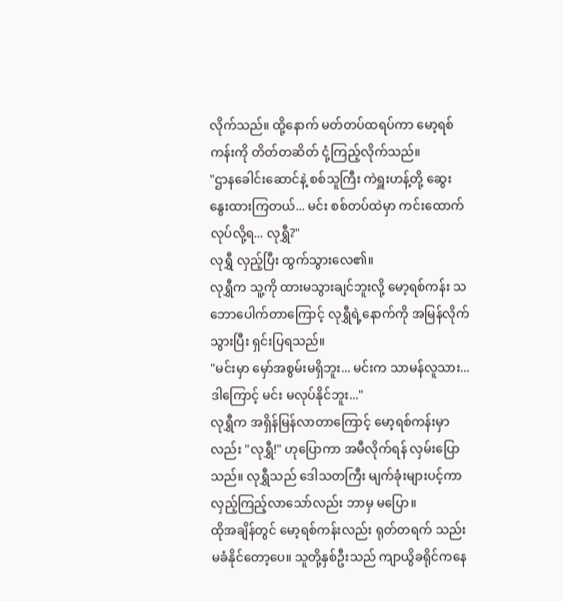လိုက်သည်။ ထို့နောက် မတ်တပ်ထရပ်ကာ မော့ရစ်ကန်းကို တိတ်တဆိတ် ငုံ့ကြည့်လိုက်သည်။
"ဌာနခေါင်းဆောင်နဲ့ စစ်သူကြီး ကဲရှူးဟန့်တို့ ဆွေးနွေးထားကြတယ်... မင်း စစ်တပ်ထဲမှာ ကင်းထောက်လုပ်လို့ရ... လုရွှီ?"
လုရွှီ လှည့်ပြီး ထွက်သွားလေ၏။
လုရွှီက သူ့ကို ထားမသွားချင်ဘူးလို့ မော့ရစ်ကန်း သဘောပေါက်တာကြောင့် လုရွှီရဲ့နောက်ကို အမြန်လိုက်သွားပြီး ရှင်းပြရသည်။
"မင်းမှာ မှော်အစွမ်းမရှိဘူး... မင်းက သာမန်လူသား... ဒါကြောင့် မင်း မလုပ်နိုင်ဘူး..."
လုရွှီက အရှိန်မြန်လာတာကြောင့် မော့ရစ်ကန်းမှာလည်း "လုရွှီ!" ဟုပြောကာ အမီလိုက်ရန် လှမ်းပြောသည်။ လုရွှီသည် ဒေါသတကြီး မျက်ခုံးများပင့်ကာ လှည့်ကြည့်လာသော်လည်း ဘာမှ မပြော။
ထိုအချိန်တွင် မော့ရစ်ကန်းလည်း ရုတ်တရက် သည်းမခံနိုင်တော့ပေ။ သူတို့နှစ်ဦးသည် ကျာယွိခရိုင်ကနေ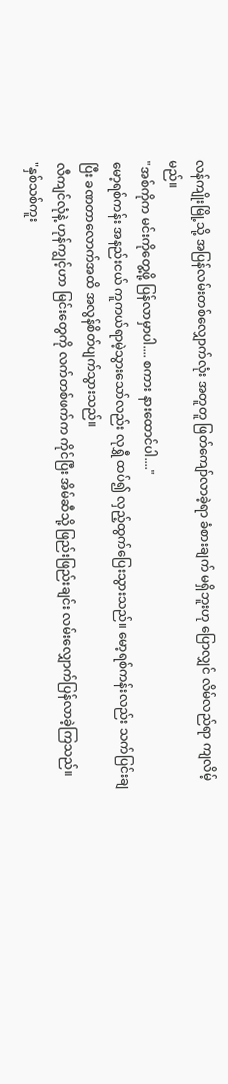လန်ကျိုးမြို့သို့ အပြန်လမ်းတစ်လျှောက်လုံး အတူတူ ဖြတ်ကျော်လာခဲ့ရာ ခံစားချက် မရှိဘူးဟု ပြောလျှင် လိမ်လည်ရာ ကျလိမ့်မည်။
"အစ်ကိုက မင်းကိုတွေ့ဖို့ ပြန်လာမှာပါ.... စကား နားထောင်ပါ...."
မော့ရစ်ကန်း အနည်းငယ် ကူကယ်ရာမဲ့သွားသော်လည်း လုရွှီ ထပ်၍ လှည့်ထွက်ပြေးသွားသည်။ မော့ရစ်ကန်းလည်း သက်ပြင်းချပြီး ခဏတာလောက်အထိ အလွန်စိတ်ပျက်သွားသည်။
လီကျင်လုံနဲ့ ဟုန်ကျွင့်ဟာ မြင်းတွေကို လက်တစ်ဖက်က ကိုင်ပြီး အိမ်ဆီသို့ ဖြည်းဖြည်းချင်း လမ်းလျှောက်ပြန်လာခဲ့ကြသည်။
"နှစ်သစ်ကူး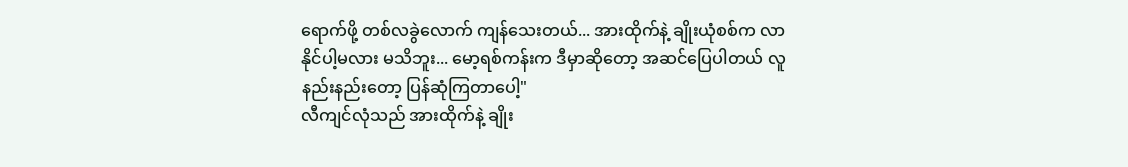ရောက်ဖို့ တစ်လခွဲလောက် ကျန်သေးတယ်... အားထိုက်နဲ့ ချိုးယုံစစ်က လာနိုင်ပါ့မလား မသိဘူး... မော့ရစ်ကန်းက ဒီမှာဆိုတော့ အဆင်ပြေပါတယ် လူနည်းနည်းတော့ ပြန်ဆုံကြတာပေါ့"
လီကျင်လုံသည် အားထိုက်နဲ့ ချိုး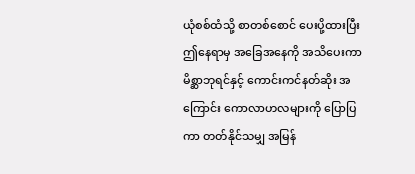ယုံစစ်ထံသို့ စာတစ်စောင် ပေးပို့ထားပြီး ဤနေရာမှ အခြေအနေကို အသိပေးကာ မိစ္ဆာဘုရင်နှင့် ကောင်းကင်နတ်ဆိုး အကြောင်း ကောလာဟလများကို ပြောပြကာ တတ်နိုင်သမျှ အမြန်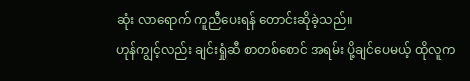ဆုံး လာရောက် ကူညီပေးရန် တောင်းဆိုခဲ့သည်။
ဟုန်ကျွင့်လည်း ချင်းရှုံဆီ စာတစ်စောင် အရမ်း ပို့ချင်ပေမယ့် ထိုလူက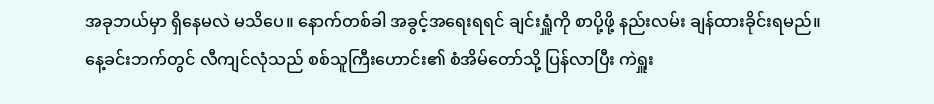အခုဘယ်မှာ ရှိနေမလဲ မသိပေ။ နောက်တစ်ခါ အခွင့်အရေးရရင် ချင်းရှူံကို စာပို့ဖို့ နည်းလမ်း ချန်ထားခိုင်းရမည်။
နေ့ခင်းဘက်တွင် လီကျင်လုံသည် စစ်သူကြီးဟောင်း၏ စံအိမ်တော်သို့ ပြန်လာပြီး ကဲရှူး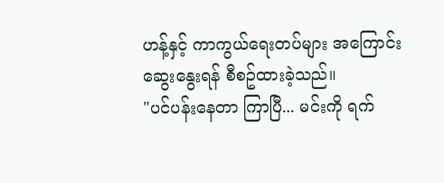ဟန့်နှင့် ကာကွယ်ရေးတပ်များ အကြောင်း ဆွေးနွေးရန် စီစဥ်ထားခဲ့သည်။
"ပင်ပန်းနေတာ ကြာပြီ... မင်းကို ရက်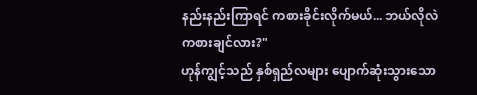နည်းနည်းကြာရင် ကစားခိုင်းလိုက်မယ်... ဘယ်လိုလဲ ကစားချင်လား?"
ဟုန်ကျွင့်သည် နှစ်ရှည်လများ ပျောက်ဆုံးသွားသော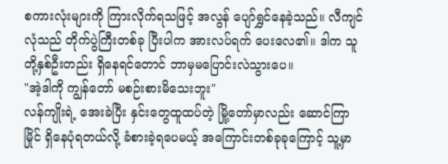စကားလုံးများကို ကြားလိုက်ရသဖြင့် အလွန် ပျော်ရွှင်နေခဲ့သည်။ လီကျင်လုံသည် တိုက်ပွဲကြီးတစ်ခု ပြီးပါက အားလပ်ရက် ပေးလေ၏။ ဒါက သူတို့နှစ်ဦးတည်း ရှိနေရင်တောင် ဘာမှမပြောင်းလဲသွားပေ။
"အဲ့ဒါကို ကျွန်တော် မစဉ်းစားမိသေးဘူး"
လန်ကျိုးရဲ့ အေးခဲပြီး နှင်းတွေထူထပ်တဲ့ မြို့တော်မှာလည်း ဆောင်ကြာမြိုင် ရှိနေပုံရတယ်လို့ ခံစားခဲ့ရပေမယ့် အကြောင်းတစ်ခုခုကြောင့် သူ့မှာ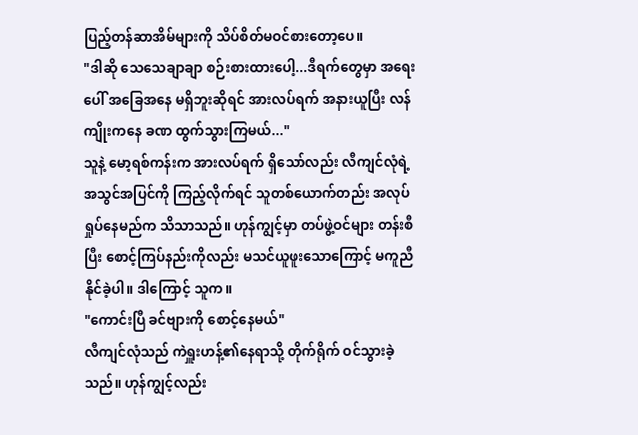ပြည့်တန်ဆာအိမ်များကို သိပ်စိတ်မဝင်စားတော့ပေ။
"ဒါဆို သေသေချာချာ စဉ်းစားထားပေါ့...ဒီရက်တွေမှာ အရေးပေါ် အခြေအနေ မရှိဘူးဆိုရင် အားလပ်ရက် အနားယူပြီး လန်ကျိုးကနေ ခဏ ထွက်သွားကြမယ်..."
သူနဲ့ မော့ရစ်ကန်းက အားလပ်ရက် ရှိသော်လည်း လီကျင်လုံရဲ့ အသွင်အပြင်ကို ကြည့်လိုက်ရင် သူတစ်ယောက်တည်း အလုပ်ရှုပ်နေမည်က သိသာသည်။ ဟုန်ကျွင့်မှာ တပ်ဖွဲ့ဝင်များ တန်းစီပြီး စောင့်ကြပ်နည်းကိုလည်း မသင်ယူဖူးသောကြောင့် မကူညီနိုင်ခဲ့ပါ။ ဒါကြောင့် သူက။
"ကောင်းပြီ ခင်ဗျားကို စောင့်နေမယ်"
လီကျင်လုံသည် ကဲရှူးဟန့်၏နေရာသို့ တိုက်ရိုက် ဝင်သွားခဲ့သည်။ ဟုန်ကျွင့်လည်း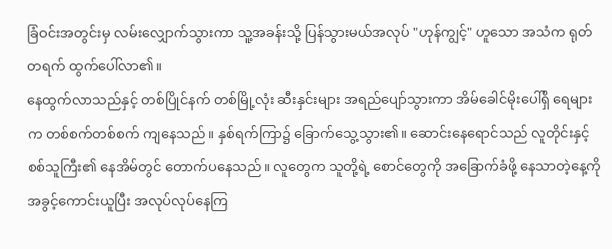ခြံဝင်းအတွင်းမှ လမ်းလျှောက်သွားကာ သူ့အခန်းသို့ ပြန်သွားမယ်အလုပ် "ဟုန်ကျွင့်" ဟူသော အသံက ရုတ်တရက် ထွက်ပေါ်လာ၏။
နေထွက်လာသည်နှင့် တစ်ပြိုင်နက် တစ်မြို့လုံး ဆီးနှင်းများ အရည်ပျော်သွားကာ အိမ်ခေါင်မိုးပေါ်ရှိ ရေများက တစ်စက်တစ်စက် ကျနေသည်။ နှစ်ရက်ကြာ၌ ခြောက်သွေ့သွား၏။ ဆောင်းနေရောင်သည် လူတိုင်းနှင့် စစ်သူကြီး၏ နေအိမ်တွင် တောက်ပနေသည်။ လူတွေက သူတို့ရဲ့ စောင်တွေကို အခြောက်ခံဖို့ နေသာတဲ့နေ့ကို အခွင့်ကောင်းယူပြီး အလုပ်လုပ်နေကြ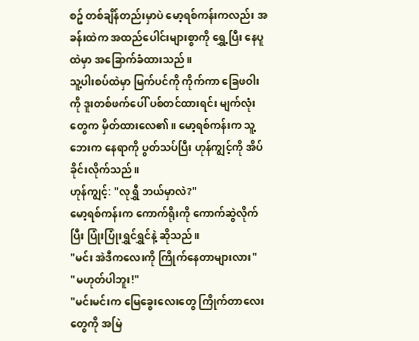စဥ် တစ်ချိန်တည်းမှာပဲ မော့ရစ်ကန်းကလည်း အခန်းထဲက အထည်ပေါင်းများစွာကို ရွှေ့ပြီး နေပူထဲမှာ အခြောက်ခံထားသည်။
သူ့ပါးစပ်ထဲမှာ မြက်ပင်ကို ကိုက်ကာ ခြေဖဝါးကို ဒူးတစ်ဖက်ပေါ် ပစ်တင်ထားရင်း မျက်လုံးတွေက မှိတ်ထားလေ၏။ မော့ရစ်ကန်းက သူ့ဘေးက နေရာကို ပွတ်သပ်ပြီး ဟုန်ကျွင့်ကို အိပ်ခိုင်းလိုက်သည်။
ဟုန်ကျွင့်: "လုရွှီ ဘယ်မှာလဲ?"
မော့ရစ်ကန်းက ကောက်ရိုးကို ကောက်ဆွဲလိုက်ပြီး ပြုံးပြုံးရွှင်ရွှင်နဲ့ ဆိုသည်။
"မင်း အဲဒီကလေးကို ကြိုက်နေတာများလား"
"မဟုတ်ပါဘူး!"
"မင်းမင်းက မြေခွေးလေးတွေ ကြိုက်တာလေးတွေကို အမြဲ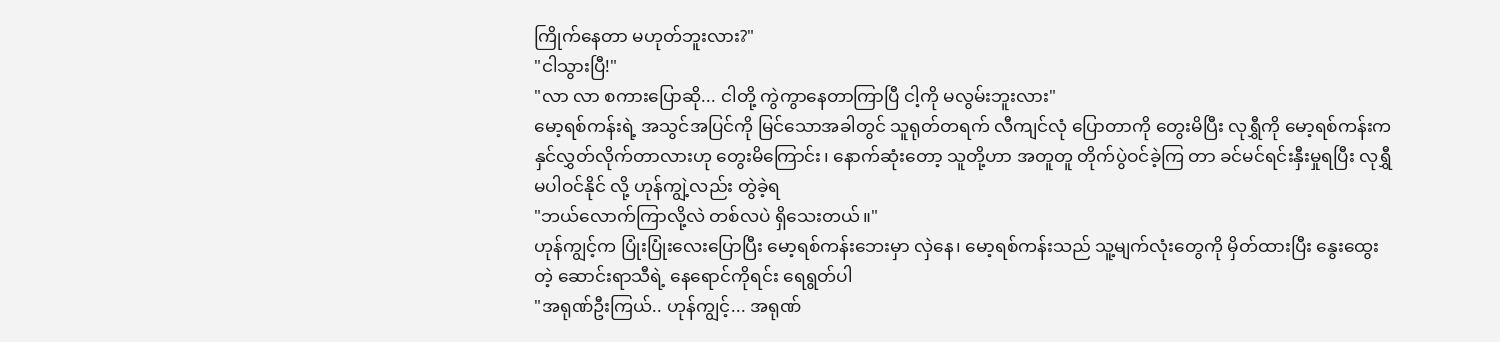ကြိုက်နေတာ မဟုတ်ဘူးလား?"
"ငါသွားပြီ!"
"လာ လာ စကားပြောဆို... ငါတို့ ကွဲကွာနေတာကြာပြီ ငါ့ကို မလွမ်းဘူးလား"
မော့ရစ်ကန်းရဲ့ အသွင်အပြင်ကို မြင်သောအခါတွင် သူရုတ်တရက် လီကျင်လုံ ပြောတာကို တွေးမိပြီး လုရွှီကို မော့ရစ်ကန်းက နှင်လွှတ်လိုက်တာလားဟု တွေးမိကြောင်း၊ နောက်ဆုံးတော့ သူတို့ဟာ အတူတူ တိုက်ပွဲဝင်ခဲ့ကြ တာ ခင်မင်ရင်းနှီးမှုရပြီး လုရွှီ မပါဝင်နိုင် လို့ ဟုန်ကျွဲ့လည်း တွဲခဲ့ရ
"ဘယ်လောက်ကြာလို့လဲ တစ်လပဲ ရှိသေးတယ်။"
ဟုန်ကျွင့်က ပြုံးပြုံးလေးပြောပြီး မော့ရစ်ကန်းဘေးမှာ လှဲနေ၊ မော့ရစ်ကန်းသည် သူ့မျက်လုံးတွေကို မှိတ်ထားပြီး နွေးထွေးတဲ့ ဆောင်းရာသီရဲ့ နေရောင်ကိုရင်း ရေရွတ်ပါ
"အရုဏ်ဦးကြယ်.. ဟုန်ကျွင့်... အရုဏ်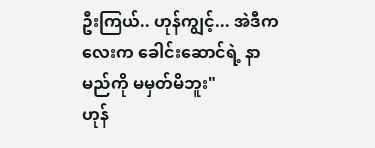ဦးကြယ်.. ဟုန်ကျွင့်... အဲဒီကလေးက ခေါင်းဆောင်ရဲ့ နာမည်ကို မမှတ်မိဘူး"
ဟုန်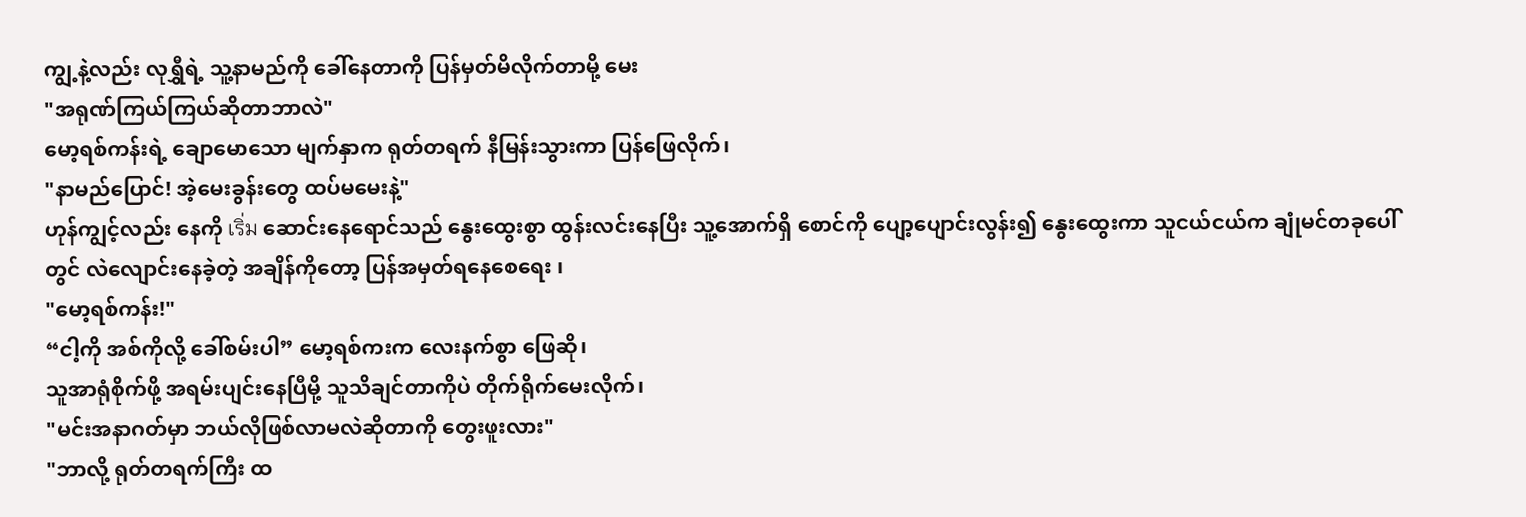ကျွ့နဲ့လည်း လုရွှီရဲ့ သူ့နာမည်ကို ခေါ်နေတာကို ပြန်မှတ်မိလိုက်တာမို့ မေး
"အရုဏ်ကြယ်ကြယ်ဆိုတာဘာလဲ"
မော့ရစ်ကန်းရဲ့ ချောမောသော မျက်နှာက ရုတ်တရက် နီမြန်းသွားကာ ပြန်ဖြေလိုက်၊
"နာမည်ပြောင်! အဲ့မေးခွန်းတွေ ထပ်မမေးနဲ့"
ဟုန်ကျွင့်လည်း နေကို เริ่ม ဆောင်းနေရောင်သည် နွေးထွေးစွာ ထွန်းလင်းနေပြီး သူ့အောက်ရှိ စောင်ကို ပျော့ပျောင်းလွန်း၍ နွေးထွေးကာ သူငယ်ငယ်က ချုံမင်တခုပေါ်တွင် လဲလျောင်းနေခဲ့တဲ့ အချိန်ကိုတော့ ပြန်အမှတ်ရနေစေရေး ၊
"မော့ရစ်ကန်း!"
“ငါ့ကို အစ်ကိုလို့ ခေါ်စမ်းပါ” မော့ရစ်ကးက လေးနက်စွာ ဖြေဆို၊
သူအာရုံစိုက်ဖို့ အရမ်းပျင်းနေပြီမို့ သူသိချင်တာကိုပဲ တိုက်ရိုက်မေးလိုက်၊
"မင်းအနာဂတ်မှာ ဘယ်လိုဖြစ်လာမလဲဆိုတာကို တွေးဖူးလား"
"ဘာလို့ ရုတ်တရက်ကြီး ထ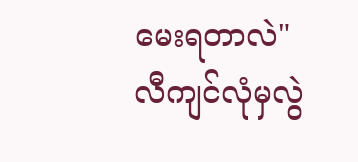မေးရတာလဲ"
လီကျင်လုံမှလွဲ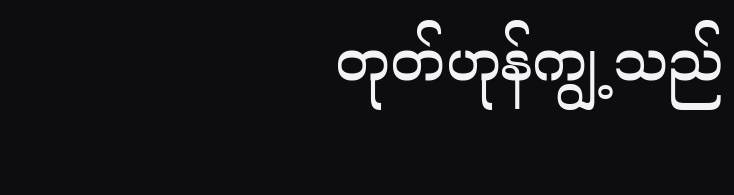တုတ်ဟုန်ကျွ့သည်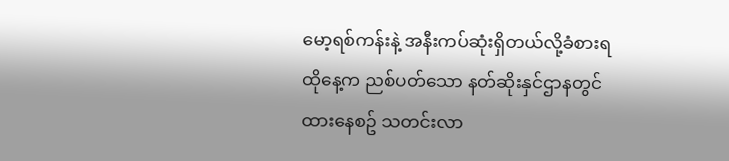မော့ရစ်ကန်းနဲ့ အနီးကပ်ဆုံးရှိတယ်လို့ခံစားရ ထိုနေ့က ညစ်ပတ်သော နတ်ဆိုးနှင်ဌာနတွင် ထားနေစဥ် သတင်းလာ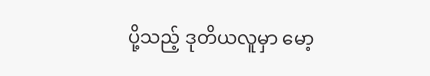ပို့သည့် ဒုတိယလူမှာ မော့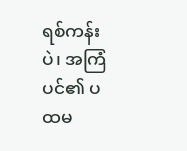ရစ်ကန်းပဲ၊ အကြံပင်၏ ပထမ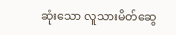ဆုံးသော လူသားမိတ်ဆွေ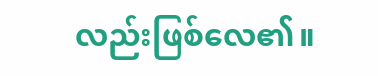လည်းဖြစ်လေ၏။